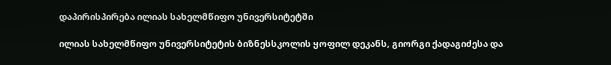დაპირისპირება ილიას სახელმწიფო უნივერსიტეტში

ილიას სახელმწიფო უნივერსიტეტის ბიზნესსკოლის ყოფილ დეკანს, გიორგი ქადაგიძესა და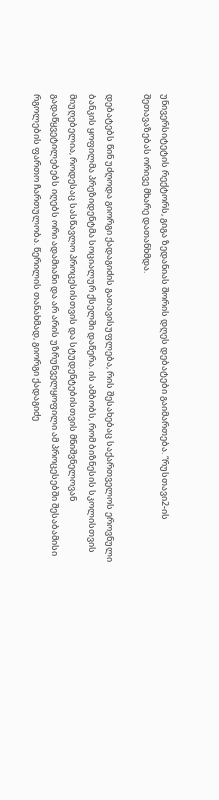უნივერსიტეტის რექტორს, გიგა ზედანიას შორის დღეს დებატები გაიმართება. “რუსთავი2-ის შეთავაზებას ორივე მხარე დათანხმდა.

დებატებს წინ უძღოდა გიორგი ქადაგიძის გათავისუფლება, რის შესახებაც საქართველოს ეროვნული ბანკის ყოფილმა პრეზიდენტმა სოციალურ ქსელში დაწერა. ის ამბობს, რომ ბიზნესის სკოლისთვის მიუღებელია, როდესაც სასწავლო პროცესისთვის და სტუდენტებისთვის მნიშვნელოვან გადაწყვეტილებებს იღებს ორი ადამიანი და არ არის უზრუნველყოფილი ამ პროცესებში შესაბამისი რგოლების ფართო ჩართულობა. წერილის თანახმად, გიორგი ქადაგიძე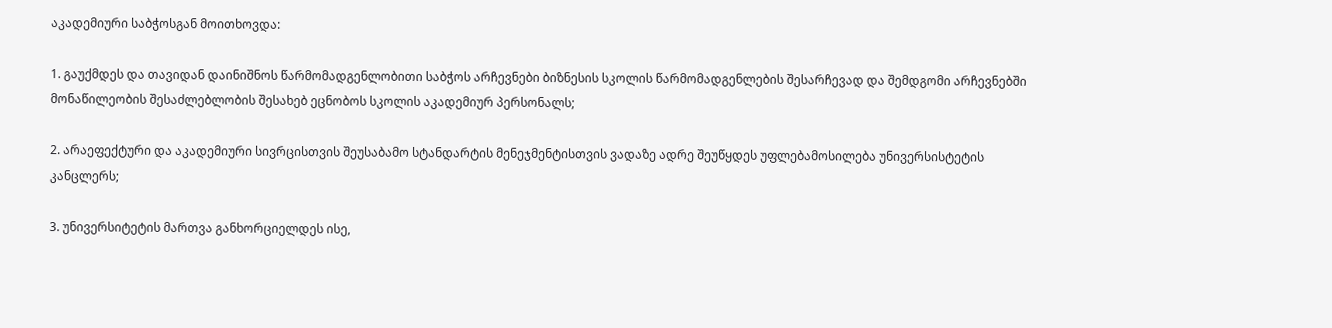აკადემიური საბჭოსგან მოითხოვდა:

1. გაუქმდეს და თავიდან დაინიშნოს წარმომადგენლობითი საბჭოს არჩევნები ბიზნესის სკოლის წარმომადგენლების შესარჩევად და შემდგომი არჩევნებში მონაწილეობის შესაძლებლობის შესახებ ეცნობოს სკოლის აკადემიურ პერსონალს;

2. არაეფექტური და აკადემიური სივრცისთვის შეუსაბამო სტანდარტის მენეჯმენტისთვის ვადაზე ადრე შეუწყდეს უფლებამოსილება უნივერსისტეტის კანცლერს;

3. უნივერსიტეტის მართვა განხორციელდეს ისე,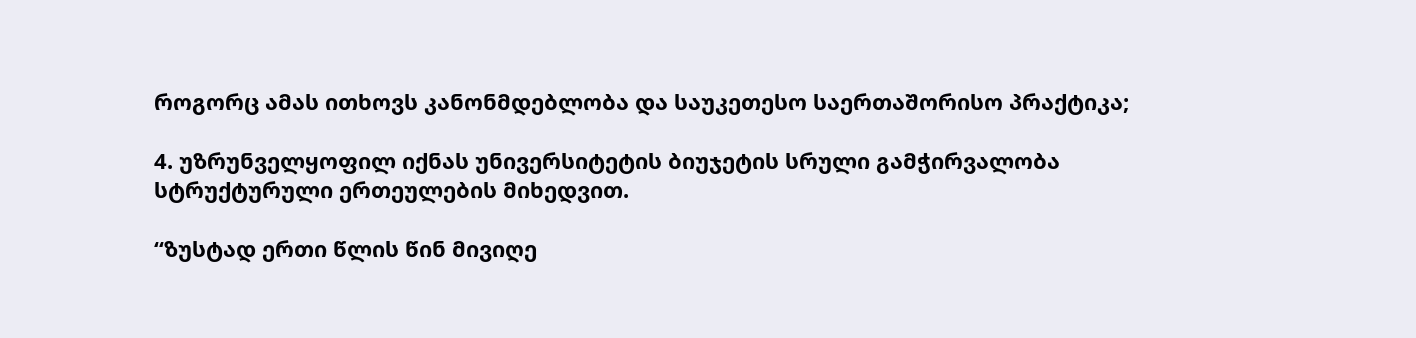როგორც ამას ითხოვს კანონმდებლობა და საუკეთესო საერთაშორისო პრაქტიკა;

4. უზრუნველყოფილ იქნას უნივერსიტეტის ბიუჯეტის სრული გამჭირვალობა სტრუქტურული ერთეულების მიხედვით.

“ზუსტად ერთი წლის წინ მივიღე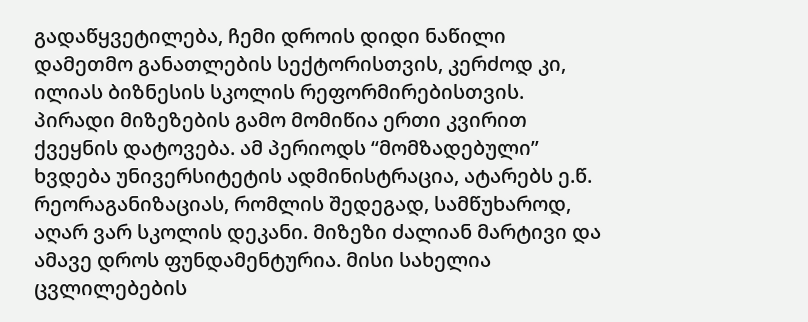გადაწყვეტილება, ჩემი დროის დიდი ნაწილი დამეთმო განათლების სექტორისთვის, კერძოდ კი, ილიას ბიზნესის სკოლის რეფორმირებისთვის. პირადი მიზეზების გამო მომიწია ერთი კვირით ქვეყნის დატოვება. ამ პერიოდს “მომზადებული” ხვდება უნივერსიტეტის ადმინისტრაცია, ატარებს ე.წ. რეორაგანიზაციას, რომლის შედეგად, სამწუხაროდ, აღარ ვარ სკოლის დეკანი. მიზეზი ძალიან მარტივი და ამავე დროს ფუნდამენტურია. მისი სახელია ცვლილებების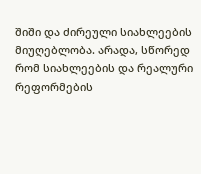შიში და ძირეული სიახლეების მიუღებლობა. არადა, სწორედ რომ სიახლეების და რეალური რეფორმების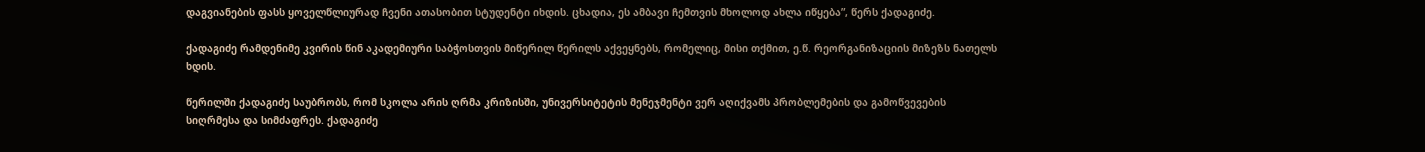დაგვიანების ფასს ყოველწლიურად ჩვენი ათასობით სტუდენტი იხდის. ცხადია, ეს ამბავი ჩემთვის მხოლოდ ახლა იწყება”, წერს ქადაგიძე.

ქადაგიძე რამდენიმე კვირის წინ აკადემიური საბჭოსთვის მიწერილ წერილს აქვეყნებს, რომელიც, მისი თქმით, ე.წ. რეორგანიზაციის მიზეზს ნათელს ხდის.

წერილში ქადაგიძე საუბრობს, რომ სკოლა არის ღრმა კრიზისში, უნივერსიტეტის მენეჯმენტი ვერ აღიქვამს პრობლემების და გამოწვევების სიღრმესა და სიმძაფრეს. ქადაგიძე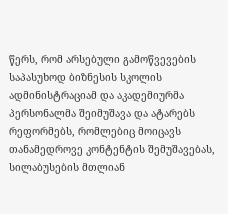წერს, რომ არსებული გამოწვევების საპასუხოდ ბიზნესის სკოლის ადმინისტრაციამ და აკადემიურმა პერსონალმა შეიმუშავა და ატარებს რეფორმებს, რომლებიც მოიცავს თანამედროვე კონტენტის შემუშავებას, სილაბუსების მთლიან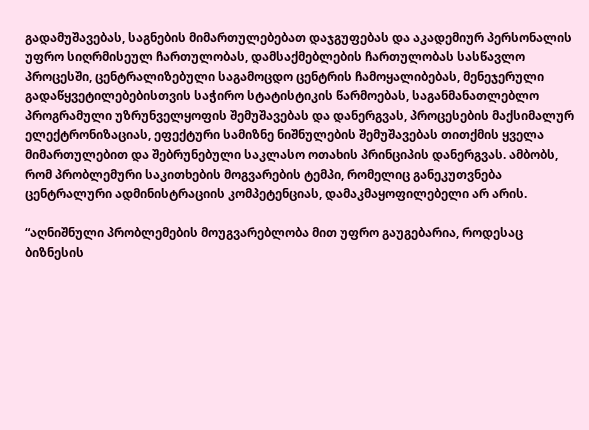გადამუშავებას, საგნების მიმართულებებათ დაჯგუფებას და აკადემიურ პერსონალის უფრო სიღრმისეულ ჩართულობას, დამსაქმებლების ჩართულობას სასწავლო პროცესში, ცენტრალიზებული საგამოცდო ცენტრის ჩამოყალიბებას, მენეჯერული გადაწყვეტილებებისთვის საჭირო სტატისტიკის წარმოებას, საგანმანათლებლო პროგრამული უზრუნველყოფის შემუშავებას და დანერგვას, პროცესების მაქსიმალურ ელექტრონიზაციას, ეფექტური სამიზნე ნიშნულების შემუშავებას თითქმის ყველა მიმართულებით და შებრუნებული საკლასო ოთახის პრინციპის დანერგვას. ამბობს, რომ პრობლემური საკითხების მოგვარების ტემპი, რომელიც განეკუთვნება ცენტრალური ადმინისტრაციის კომპეტენციას, დამაკმაყოფილებელი არ არის.

“აღნიშნული პრობლემების მოუგვარებლობა მით უფრო გაუგებარია, როდესაც ბიზნესის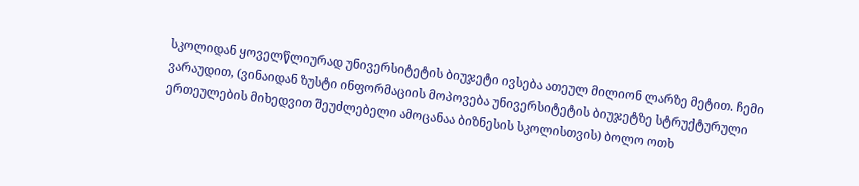სკოლიდან ყოველწლიურად უნივერსიტეტის ბიუჯეტი ივსება ათეულ მილიონ ლარზე მეტით. ჩემი ვარაუდით, (ვინაიდან ზუსტი ინფორმაციის მოპოვება უნივერსიტეტის ბიუჯეტზე სტრუქტურული ერთეულების მიხედვით შეუძლებელი ამოცანაა ბიზნესის სკოლისთვის) ბოლო ოთხ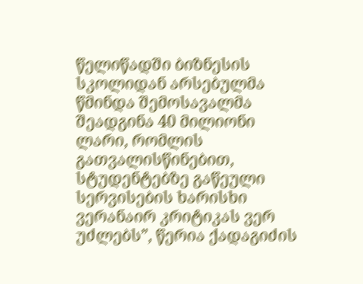წელიწადში ბიზნესის სკოლიდან არსებულმა წმინდა შემოსავალმა შეადგინა 40 მილიონი ლარი, რომლის გათვალისწინებით, სტუდენტებზე გაწეული სერვისების ხარისხი ვერანაირ კრიტიკას ვერ უძლებს”, წერია ქადაგიძის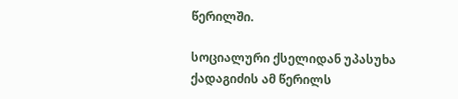წერილში.

სოციალური ქსელიდან უპასუხა ქადაგიძის ამ წერილს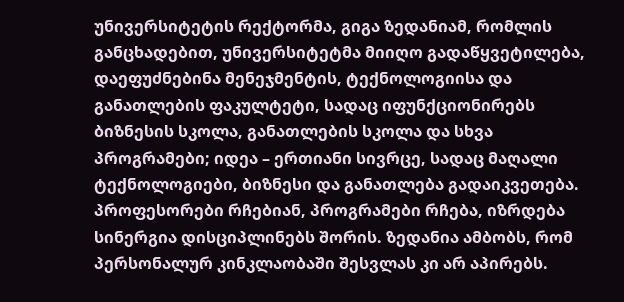უნივერსიტეტის რექტორმა, გიგა ზედანიამ, რომლის განცხადებით, უნივერსიტეტმა მიიღო გადაწყვეტილება, დაეფუძნებინა მენეჯმენტის, ტექნოლოგიისა და განათლების ფაკულტეტი, სადაც იფუნქციონირებს ბიზნესის სკოლა, განათლების სკოლა და სხვა პროგრამები; იდეა – ერთიანი სივრცე, სადაც მაღალი ტექნოლოგიები, ბიზნესი და განათლება გადაიკვეთება. პროფესორები რჩებიან, პროგრამები რჩება, იზრდება სინერგია დისციპლინებს შორის. ზედანია ამბობს, რომ პერსონალურ კინკლაობაში შესვლას კი არ აპირებს.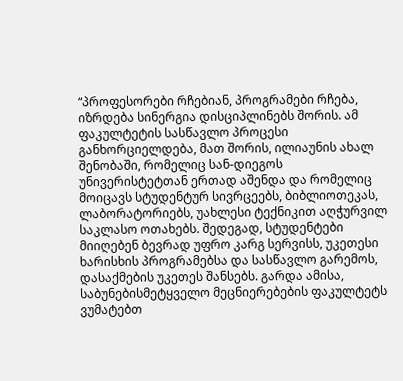“პროფესორები რჩებიან, პროგრამები რჩება, იზრდება სინერგია დისციპლინებს შორის. ამ ფაკულტეტის სასწავლო პროცესი განხორციელდება, მათ შორის, ილიაუნის ახალ შენობაში, რომელიც სან-დიეგოს უნივერისტეტთან ერთად აშენდა და რომელიც მოიცავს სტუდენტურ სივრცეებს, ბიბლიოთეკას, ლაბორატორიებს, უახლესი ტექნიკით აღჭურვილ საკლასო ოთახებს. შედეგად, სტუდენტები მიიღებენ ბევრად უფრო კარგ სერვისს, უკეთესი ხარისხის პროგრამებსა და სასწავლო გარემოს, დასაქმების უკეთეს შანსებს. გარდა ამისა, საბუნებისმეტყველო მეცნიერებების ფაკულტეტს ვუმატებთ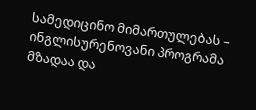სამედიცინო მიმართულებას – ინგლისურენოვანი პროგრამა მზადაა და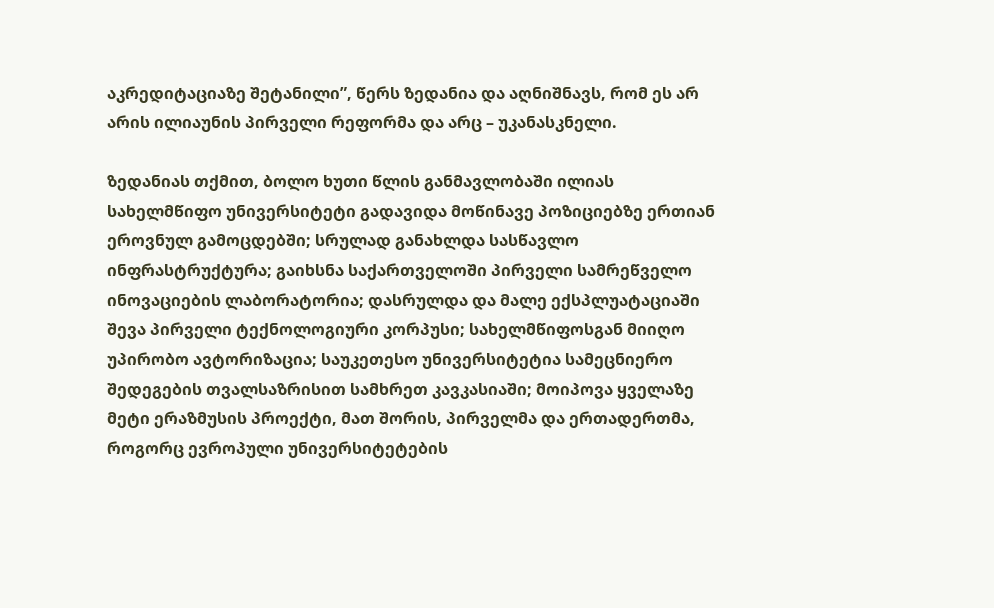აკრედიტაციაზე შეტანილი”, წერს ზედანია და აღნიშნავს, რომ ეს არ არის ილიაუნის პირველი რეფორმა და არც – უკანასკნელი.

ზედანიას თქმით, ბოლო ხუთი წლის განმავლობაში ილიას სახელმწიფო უნივერსიტეტი გადავიდა მოწინავე პოზიციებზე ერთიან ეროვნულ გამოცდებში; სრულად განახლდა სასწავლო ინფრასტრუქტურა; გაიხსნა საქართველოში პირველი სამრეწველო ინოვაციების ლაბორატორია; დასრულდა და მალე ექსპლუატაციაში შევა პირველი ტექნოლოგიური კორპუსი; სახელმწიფოსგან მიიღო უპირობო ავტორიზაცია; საუკეთესო უნივერსიტეტია სამეცნიერო შედეგების თვალსაზრისით სამხრეთ კავკასიაში; მოიპოვა ყველაზე მეტი ერაზმუსის პროექტი, მათ შორის, პირველმა და ერთადერთმა, როგორც ევროპული უნივერსიტეტების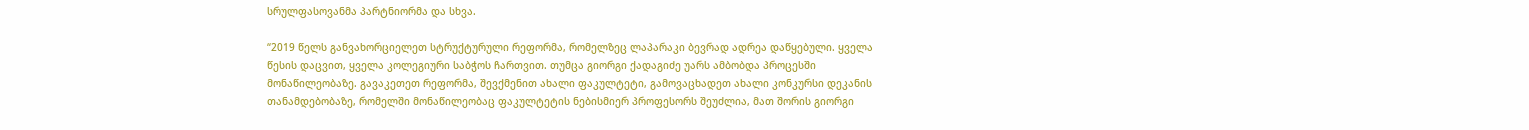სრულფასოვანმა პარტნიორმა და სხვა.

“2019 წელს განვახორციელეთ სტრუქტურული რეფორმა, რომელზეც ლაპარაკი ბევრად ადრეა დაწყებული. ყველა წესის დაცვით, ყველა კოლეგიური საბჭოს ჩართვით. თუმცა გიორგი ქადაგიძე უარს ამბობდა პროცესში მონაწილეობაზე. გავაკეთეთ რეფორმა, შევქმენით ახალი ფაკულტეტი, გამოვაცხადეთ ახალი კონკურსი დეკანის თანამდებობაზე, რომელში მონაწილეობაც ფაკულტეტის ნებისმიერ პროფესორს შეუძლია, მათ შორის გიორგი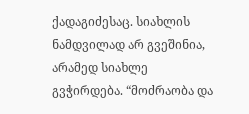ქადაგიძესაც. სიახლის ნამდვილად არ გვეშინია, არამედ სიახლე გვჭირდება. “მოძრაობა და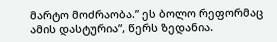მარტო მოძრაობა.” ეს ბოლო რეფორმაც ამის დასტურია”, წერს ზედანია.